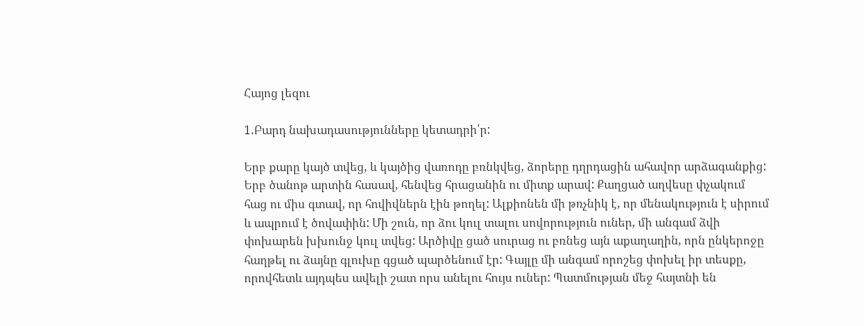Հայոց լեզու

1.Բարդ նախադասությունները կետադրի՛ր:

Երբ քարը կայծ տվեց, և կայծից վառոդը բռնկվեց, ձորերը դղրդացին ահավոր արձագանքից: Երբ ծանոթ արտին հասավ, հենվեց հրացանին ու միտք արավ: Քաղցած աղվեսը փչակում հաց ու միս գտավ, որ հովիվներն էին թողել: Ալքիոնեն մի թռչնիկ է, որ մենակություն է սիրում և ապրում է ծովափին: Մի շուն, որ ձու կուլ տալու սովորություն ուներ, մի անգամ ձվի փոխարեն խխունջ կուլ տվեց: Արծիվը ցած սուրաց ու բռնեց այն աքաղաղին, որն ընկերոջը հաղթել ու ձայնը գլուխը գցած պարծենում էր: Գայլը մի անգամ որոշեց փոխել իր տեսքը, որովհետև այդպես ավելի շատ որս անելու հույս ուներ: Պատմության մեջ հայտնի են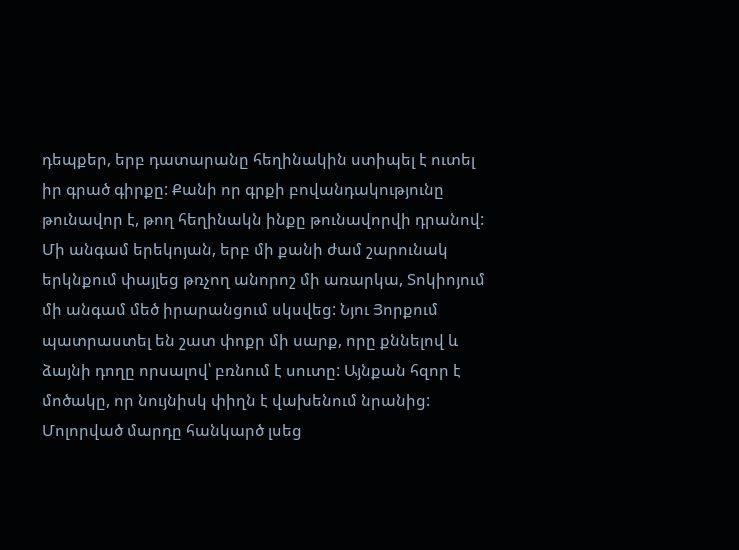դեպքեր, երբ դատարանը հեղինակին ստիպել է ուտել իր գրած գիրքը: Քանի որ գրքի բովանդակությունը թունավոր է, թող հեղինակն ինքը թունավորվի դրանով: Մի անգամ երեկոյան, երբ մի քանի ժամ շարունակ երկնքում փայլեց թռչող անորոշ մի առարկա, Տոկիոյում մի անգամ մեծ իրարանցում սկսվեց: Նյու Յորքում պատրաստել են շատ փոքր մի սարք, որը քննելով և ձայնի դողը որսալով՝ բռնում է սուտը: Այնքան հզոր է մոծակը, որ նույնիսկ փիղն է վախենում նրանից: Մոլորված մարդը հանկարծ լսեց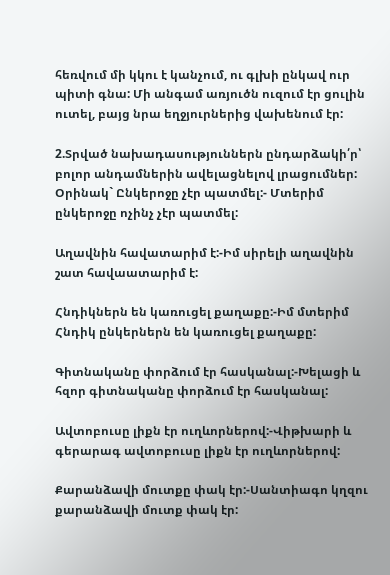հեռվում մի կկու է կանչում, ու գլխի ընկավ ուր պիտի գնա: Մի անգամ առյուծն ուզում էր ցուլին ուտել, բայց նրա եղջյուրներից վախենում էր:

2.Տրված նախադասություններն ընդարձակի՛ր՝ բոլոր անդամներին ավելացնելով լրացումներ: Օրինակ` Ընկերոջը չէր պատմել:- Մտերիմ ընկերոջը ոչինչ չէր պատմել:

Աղավնին հավատարիմ է:-Իմ սիրելի աղավնին շատ հավաատարիմ է:

Հնդիկներն են կառուցել քաղաքը:-Իմ մտերիմ Հնդիկ ընկերներն են կառուցել քաղաքը:

Գիտնականը փորձում էր հասկանալ:-Խելացի և հզոր գիտնականը փորձում էր հասկանալ:

Ավտոբուսը լիքն էր ուղևորներով:-Վիթխարի և գերարագ ավտոբուսը լիքն էր ուղևորներով:

Քարանձավի մուտքը փակ էր:-Սանտիագո կղզու քարանձավի մուտք փակ էր: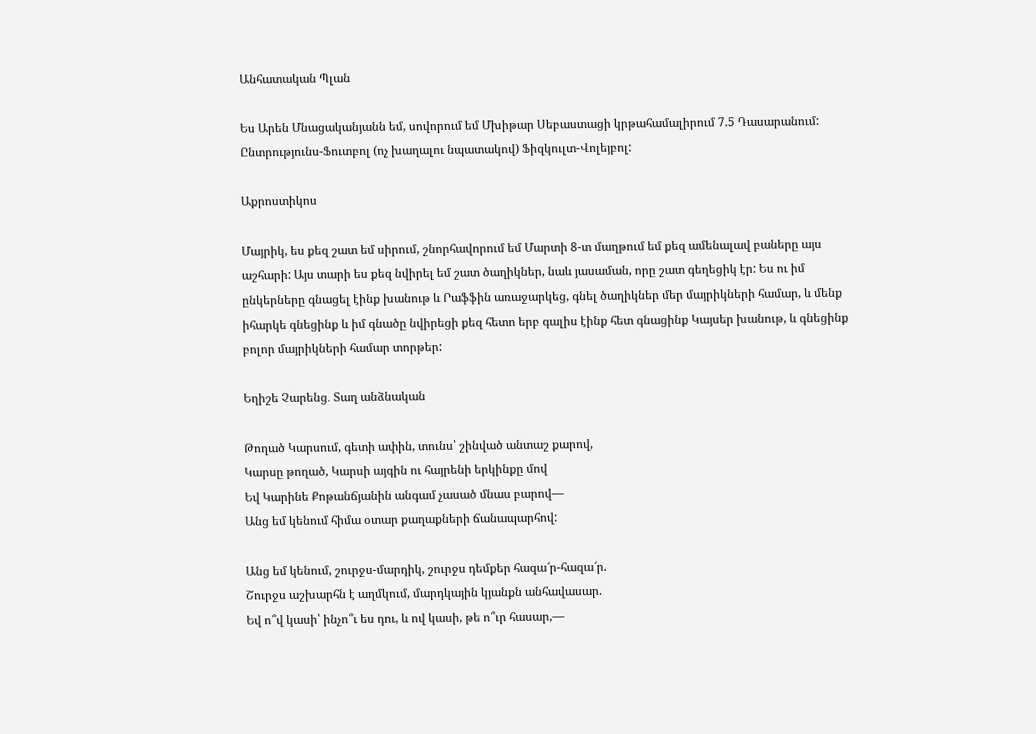Անհատական Պլան

Ես Արեն Մնացականյանն եմ, սովորում եմ Մխիթար Սեբաստացի կրթահամալիրում 7.5 Դասարանում: Ընտրությունս-Ֆուտբոլ (ոչ խաղալու նպատակով) Ֆիզկուլտ-Վոլեյբոլ:

Աքրոստիկոս

Մայրիկ, ես քեզ շատ եմ սիրում, շնորհավորում եմ Մարտի 8-տ մաղթում եմ քեզ ամենալավ բաները այս աշհարի: Այս տարի ես քեզ նվիրել եմ շատ ծաղիկներ, նաև յասաման, որը շատ գեղեցիկ էր: Ես ու իմ ընկերները գնացել էինք խանութ և Րաֆֆին առաջարկեց, գնել ծաղիկներ մեր մայրիկների համար, և մենք իհարկե գնեցինք և իմ գնածը նվիրեցի քեզ հետո երբ գալիս էինք հետ գնացինք Կայսեր խանութ, և գնեցինք բոլոր մայրիկների համար տորթեր:

Եղիշե Չարենց․ Տաղ անձնական

Թողած Կարսում, գետի ափին, տունս՝ շինված անտաշ քարով,
Կարսը թողած, Կարսի այգին ու հայրենի երկինքը մով
Եվ Կարինե Քոթանճյանին անգամ չասած մնաս բարով―
Անց եմ կենում հիմա օտար քաղաքների ճանապարհով:

Անց եմ կենում, շուրջս-մարդիկ, շուրջս դեմքեր հազա՜ր-հազա՜ր.
Շուրջս աշխարհն է աղմկում, մարդկային կյանքն անհավասար.
Եվ ո՞վ կասի՝ ինչո՞ւ ես դու, և ով կասի, թե ո՞ւր հասար,―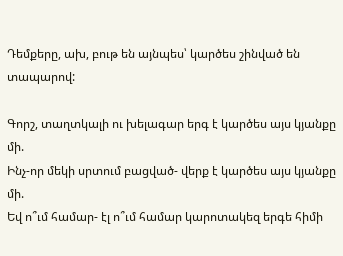Դեմքերը, ախ, բութ են այնպես՝ կարծես շինված են տապարով:

Գորշ, տաղտկալի ու խելագար երգ է կարծես այս կյանքը մի.
Ինչ-որ մեկի սրտում բացված- վերք է կարծես այս կյանքը մի.
Եվ ո՞ւմ համար- էլ ո՞ւմ համար կարոտակեզ երգե հիմի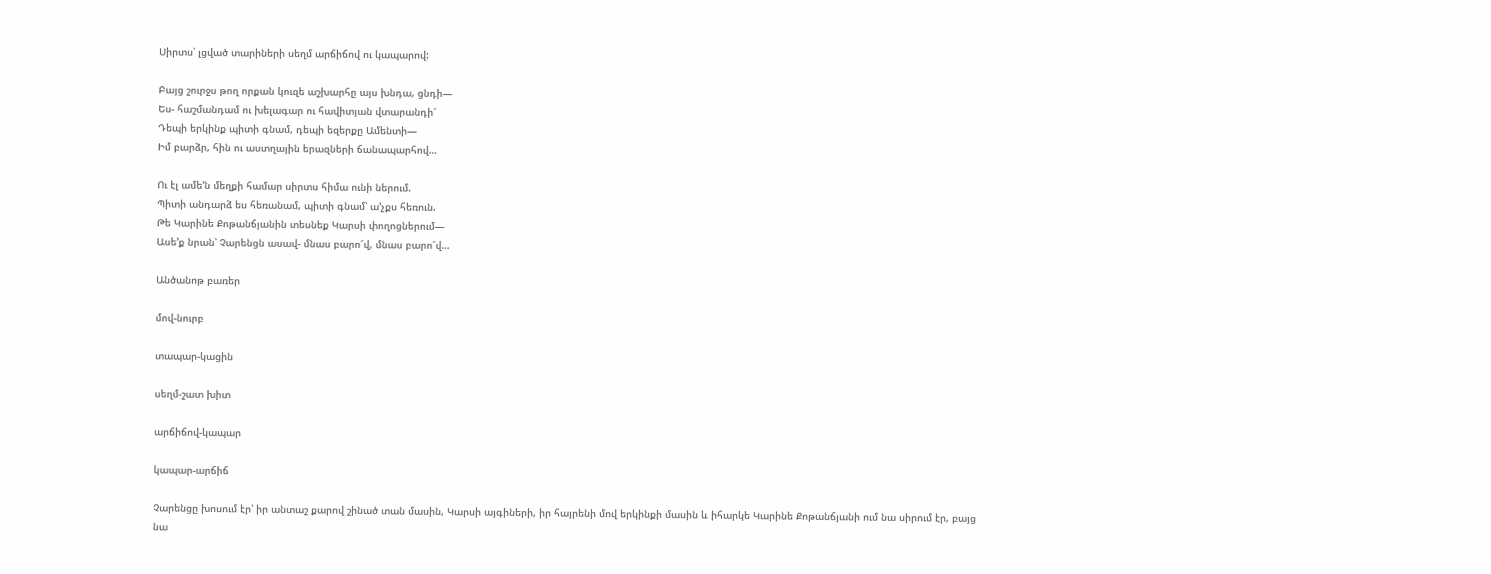Սիրտս՝ լցված տարիների սեղմ արճիճով ու կապարով:

Բայց շուրջս թող որքան կուզե աշխարհը այս խնդա, ցնդի―
Ես- հաշմանդամ ու խելագար ու հավիտյան վտարանդի՜
Դեպի երկինք պիտի գնամ, դեպի եզերքը Ամենտի―
Իմ բարձր, հին ու աստղային երազների ճանապարհով…

Ու էլ ամե’ն մեղքի համար սիրտս հիմա ունի ներում.
Պիտի անդարձ ես հեռանամ, պիտի գնամ՝ ա’չքս հեռուն.
Թե Կարինե Քոթանճյանին տեսնեք Կարսի փողոցներում―
Ասե’ք նրան՝ Չարենցն ասավ- մնաս բարո՜վ, մնաս բարո՜վ…

Անծանոթ բառեր

մով-նուրբ

տապար-կացին

սեղմ-շատ խիտ

արճիճով-կապար

կապար-արճիճ

Չարենցը խոսում էր՝ իր անտաշ քարով շինած տան մասին, Կարսի այգիների, իր հայրենի մով երկինքի մասին և իհարկե Կարինե Քոթանճյանի ում նա սիրում էր, բայց նա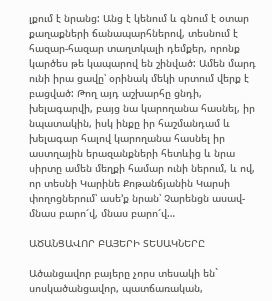լքում է նրանց: Անց է կենում և գնում է օտար քաղաքների ճանապարհներով, տեսնում է հազար-հազար տաղտկալի դեմքեր, որոնք կարծես թե կապարով են շինված: Ամեն մարդ ունի իրա ցավը՝ օրինակ մեկի սրտում վերք է բացված: Թող այդ աշխարհը ցնդի, խելագարվի, բայց նա կարողանա հասնել, իր նպատակին, իսկ ինքը իր հաշմանդամ և խելագար հալով կարողանա հասնել իր աստղային երազանքների հետևից և նրա սիրտը ամեն մեղքի համար ունի ներում, և ով, որ տեսնի Կարինե Քոթանճյանին Կարսի փողոցներում՝ ասե’ք նրան՝ Չարենցն ասավ- մնաս բարո՜վ, մնաս բարո՜վ…

ԱԾԱՆՑԱՎՈՐ ԲԱՅԵՐԻ ՏԵՍԱԿՆԵՐԸ

Ածանցավոր բայերը չորս տեսակի են` սոսկածանցավոր, պատճառական,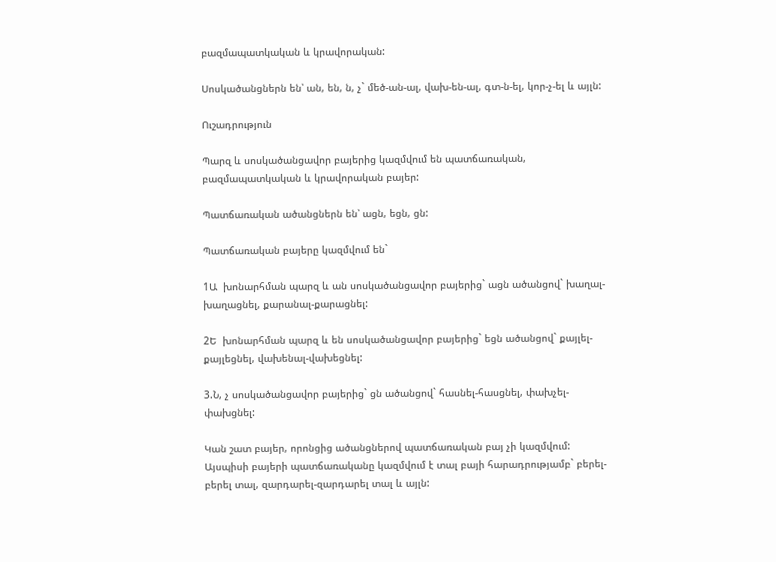բազմապատկական և կրավորական:

Սոսկածանցներն են՝ ան, են, ն, չ` մեծ-ան-ալ, վախ-են-ալ, գտ-ն-ել, կոր-չ-ել և այլն:

Ուշադրություն

Պարզ և սոսկածանցավոր բայերից կազմվում են պատճառական, բազմապատկական և կրավորական բայեր:

Պատճառական ածանցներն են՝ ացն, եցն, ցն:

Պատճառական բայերը կազմվում են`

1Ա  խոնարհման պարզ և ան սոսկածանցավոր բայերից` ացն ածանցով` խաղալ-խաղացնել, քարանալ-քարացնել:

2Ե  խոնարհման պարզ և են սոսկածանցավոր բայերից` եցն ածանցով` քայլել-քայլեցնել, վախենալ-վախեցնել:

3.Ն, չ սոսկածանցավոր բայերից` ցն ածանցով` հասնել-հասցնել, փախչել-փախցնել:

Կան շատ բայեր, որոնցից ածանցներով պատճառական բայ չի կազմվում: Այսպիսի բայերի պատճառականը կազմվում է տալ բայի հարադրությամբ` բերել-բերել տալ, զարդարել-զարդարել տալ և այլն: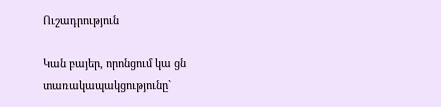Ուշադրություն

Կան բայեր, որոնցում կա ցն տառակապակցությունը`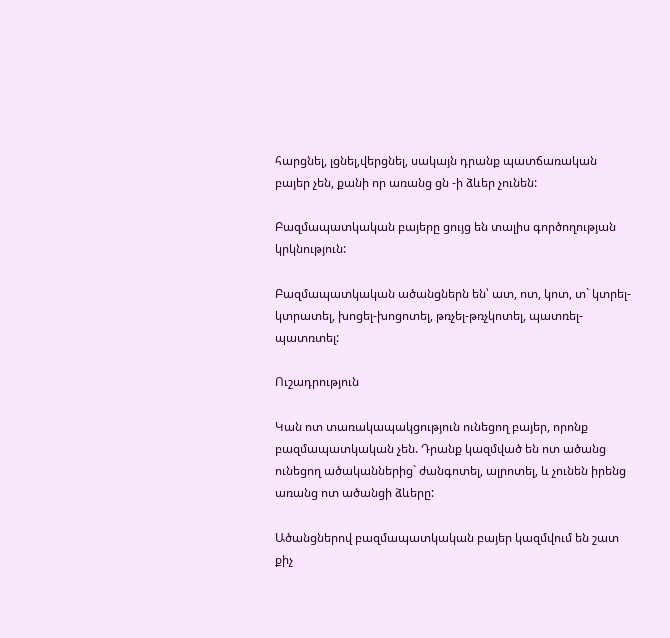հարցնել, լցնել,վերցնել, սակայն դրանք պատճառական բայեր չեն, քանի որ առանց ցն -ի ձևեր չունեն:

Բազմապատկական բայերը ցույց են տալիս գործողության կրկնություն:

Բազմապատկական ածանցներն են՝ ատ, ոտ, կոտ, տ` կտրել-կտրատել, խոցել-խոցոտել, թռչել-թռչկոտել, պատռել-պատռտել:

Ուշադրություն

Կան ոտ տառակապակցություն ունեցող բայեր, որոնք բազմապատկական չեն. Դրանք կազմված են ոտ ածանց ունեցող ածականներից` ժանգոտել, ալրոտել, և չունեն իրենց առանց ոտ ածանցի ձևերը:

Ածանցներով բազմապատկական բայեր կազմվում են շատ քիչ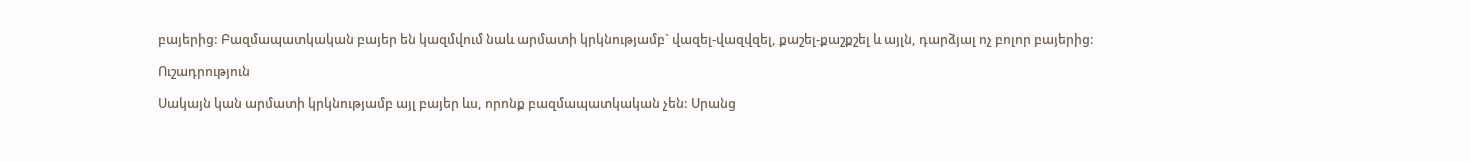բայերից: Բազմապատկական բայեր են կազմվում նաև արմատի կրկնությամբ` վազել-վազվզել, քաշել-քաշքշել և այլն, դարձյալ ոչ բոլոր բայերից:

Ուշադրություն

Սակայն կան արմատի կրկնությամբ այլ բայեր ևս, որոնք բազմապատկական չեն: Սրանց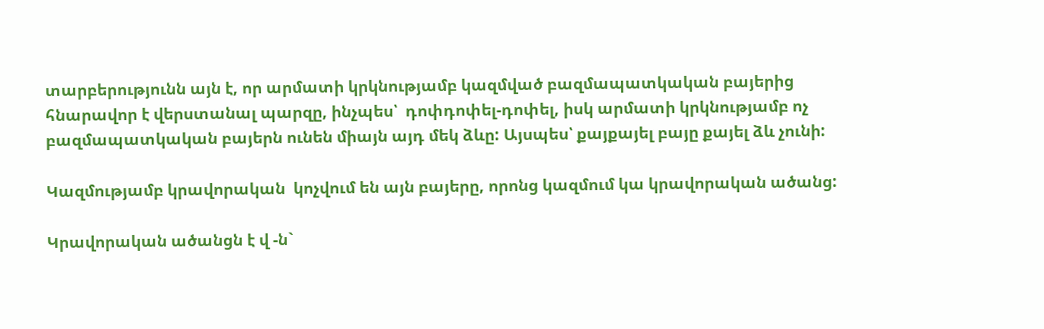տարբերությունն այն է, որ արմատի կրկնությամբ կազմված բազմապատկական բայերից հնարավոր է վերստանալ պարզը, ինչպես՝  դոփդոփել-դոփել, իսկ արմատի կրկնությամբ ոչ բազմապատկական բայերն ունեն միայն այդ մեկ ձևը: Այսպես՝ քայքայել բայը քայել ձև չունի:

Կազմությամբ կրավորական  կոչվում են այն բայերը, որոնց կազմում կա կրավորական ածանց:

Կրավորական ածանցն է վ -ն`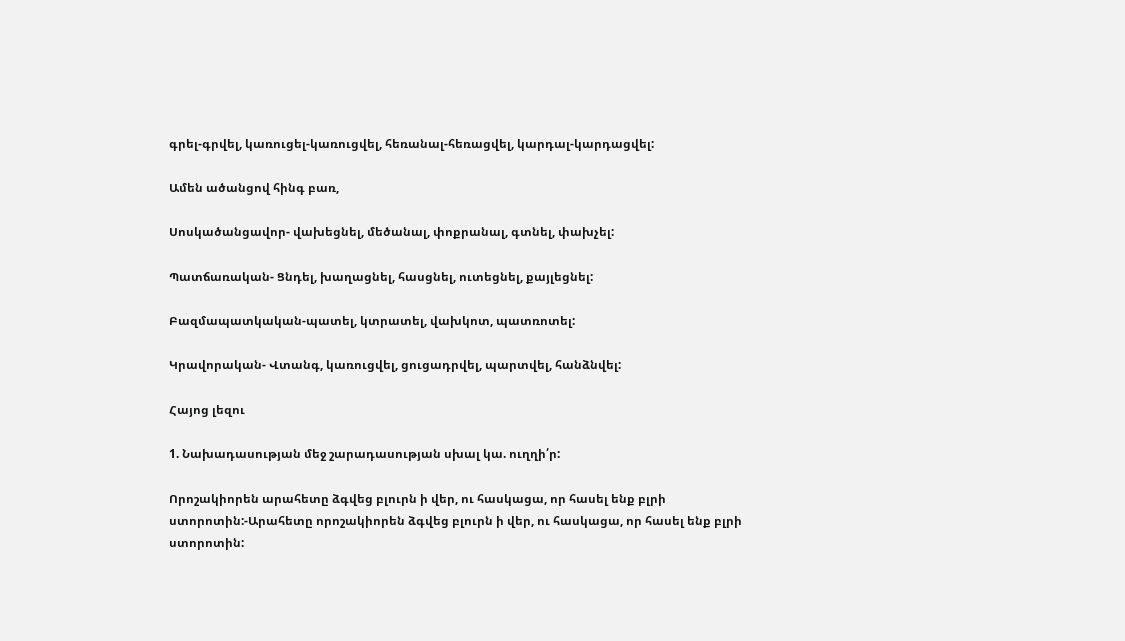գրել-գրվել, կառուցել-կառուցվել, հեռանալ-հեռացվել, կարդալ-կարդացվել:

Ամեն ածանցով հինգ բառ,

Սոսկածանցավոր- վախեցնել, մեծանալ, փոքրանալ, գտնել, փախչել:

Պատճառական- Ցնդել, խաղացնել, հասցնել, ուտեցնել, քայլեցնել:

Բազմապատկական-պատել, կտրատել, վախկոտ, պատռոտել:

Կրավորական- Վտանգ, կառուցվել, ցուցադրվել, պարտվել, հանձնվել:

Հայոց լեզու

1. Նախադասության մեջ շարադասության սխալ կա. ուղղի՛ր:

Որոշակիորեն արահետը ձգվեց բլուրն ի վեր, ու հասկացա, որ հասել ենք բլրի ստորոտին:-Արահետը որոշակիորեն ձգվեց բլուրն ի վեր, ու հասկացա, որ հասել ենք բլրի ստորոտին: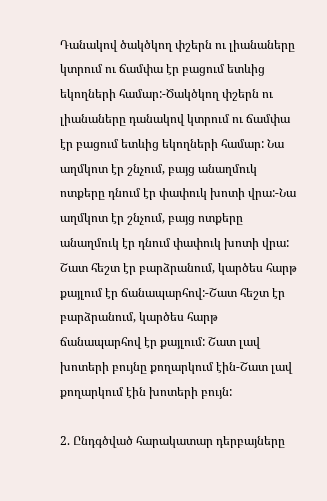Դանակով ծակծկող փշերն ու լիանաները կտրում ու ճամփա էր բացում ետևից եկողների համար:-Ծակծկող փշերն ու լիանաները դանակով կտրում ու ճամփա էր բացում ետևից եկողների համար: Նա աղմկոտ էր շնչում, բայց անաղմուկ ոտքերը դնում էր փափուկ խոտի վրա:-Նա աղմկոտ էր շնչում, բայց ոտքերը անաղմուկ էր դնում փափուկ խոտի վրա: Շատ հեշտ էր բարձրանում, կարծես հարթ քայլում էր ճանապարհով:-Շատ հեշտ էր բարձրանում, կարծես հարթ ճանապարհով էր քայլում: Շատ լավ խոտերի բույնը քողարկում էին-Շատ լավ քողարկում էին խոտերի բույն:

2. Ընդգծված հարակատար դերբայները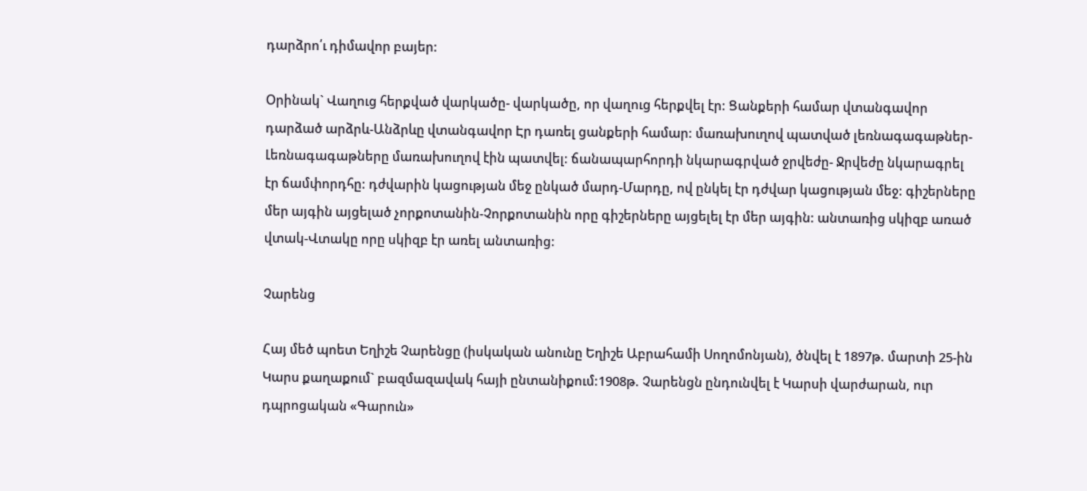դարձրո՛ւ դիմավոր բայեր:

Օրինակ` Վաղուց հերքված վարկածը- վարկածը, որ վաղուց հերքվել էր: Ցանքերի համար վտանգավոր դարձած արձրև-Անձրևը վտանգավոր Էր դառել ցանքերի համար: մառախուղով պատված լեռնագագաթներ-Լեռնագագաթները մառախուղով էին պատվել: ճանապարհորդի նկարագրված ջրվեժը- Ջրվեժը նկարագրել էր ճամփորդհը: դժվարին կացության մեջ ընկած մարդ-Մարդը, ով ընկել էր դժվար կացության մեջ: գիշերները մեր այգին այցելած չորքոտանին-Չորքոտանին որը գիշերները այցելել էր մեր այգին: անտառից սկիզբ առած վտակ-Վտակը որը սկիզբ էր առել անտառից:

Չարենց

Հայ մեծ պոետ Եղիշե Չարենցը (իսկական անունը Եղիշե Աբրահամի Սողոմոնյան), ծնվել է 1897թ. մարտի 25-ին Կարս քաղաքում` բազմազավակ հայի ընտանիքում:1908թ. Չարենցն ընդունվել է Կարսի վարժարան, ուր դպրոցական «Գարուն»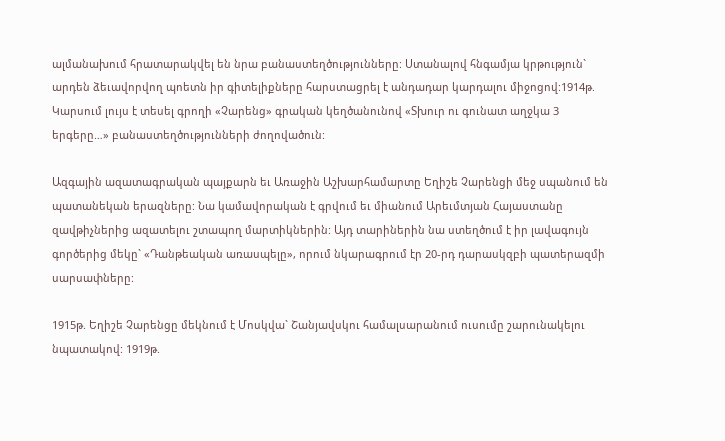ալմանախում հրատարակվել են նրա բանաստեղծությունները: Ստանալով հնգամյա կրթություն` արդեն ձեւավորվող պոետն իր գիտելիքները հարստացրել է անդադար կարդալու միջոցով:1914թ. Կարսում լույս է տեսել գրողի «Չարենց» գրական կեղծանունով «Տխուր ու գունատ աղջկա 3 երգերը…» բանաստեղծությունների ժողովածուն:

Ազգային ազատագրական պայքարն եւ Առաջին Աշխարհամարտը Եղիշե Չարենցի մեջ սպանում են պատանեկան երազները: Նա կամավորական է գրվում եւ միանում Արեւմտյան Հայաստանը զավթիչներից ազատելու շտապող մարտիկներին: Այդ տարիներին նա ստեղծում է իր լավագույն գործերից մեկը` «Դանթեական առասպելը», որում նկարագրում էր 20-րդ դարասկզբի պատերազմի սարսափները:

1915թ. Եղիշե Չարենցը մեկնում է Մոսկվա` Շանյավսկու համալսարանում ուսումը շարունակելու նպատակով: 1919թ.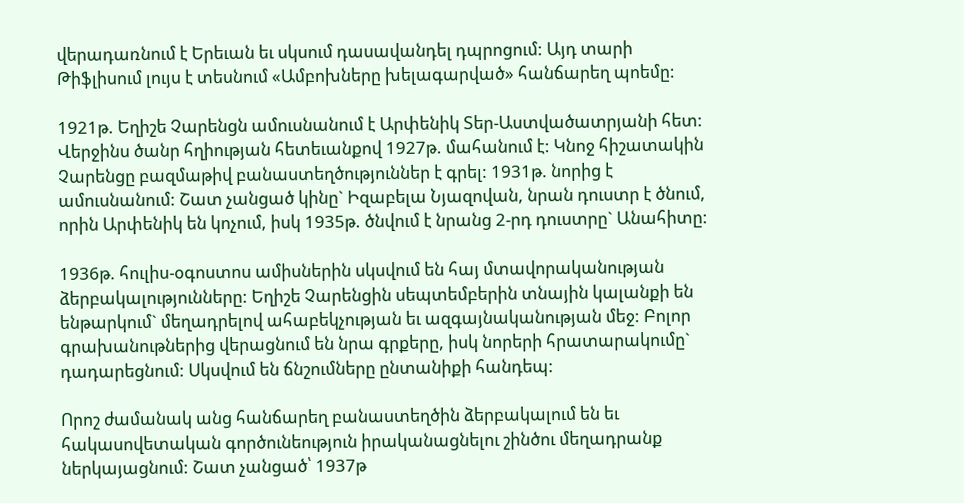վերադառնում է Երեւան եւ սկսում դասավանդել դպրոցում: Այդ տարի Թիֆլիսում լույս է տեսնում «Ամբոխները խելագարված» հանճարեղ պոեմը:

1921թ. Եղիշե Չարենցն ամուսնանում է Արփենիկ Տեր-Աստվածատրյանի հետ: Վերջինս ծանր հղիության հետեւանքով 1927թ. մահանում է: Կնոջ հիշատակին Չարենցը բազմաթիվ բանաստեղծություններ է գրել: 1931թ. նորից է ամուսնանում: Շատ չանցած կինը` Իզաբելա Նյազովան, նրան դուստր է ծնում, որին Արփենիկ են կոչում, իսկ 1935թ. ծնվում է նրանց 2-րդ դուստրը` Անահիտը:

1936թ. հուլիս-օգոստոս ամիսներին սկսվում են հայ մտավորականության ձերբակալությունները: Եղիշե Չարենցին սեպտեմբերին տնային կալանքի են ենթարկում` մեղադրելով ահաբեկչության եւ ազգայնականության մեջ: Բոլոր գրախանութներից վերացնում են նրա գրքերը, իսկ նորերի հրատարակումը` դադարեցնում: Սկսվում են ճնշումները ընտանիքի հանդեպ:

Որոշ ժամանակ անց հանճարեղ բանաստեղծին ձերբակալում են եւ հակասովետական գործունեություն իրականացնելու շինծու մեղադրանք ներկայացնում: Շատ չանցած՝ 1937թ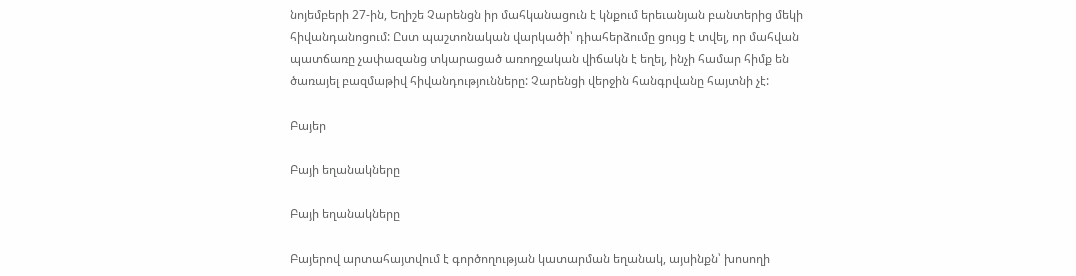նոյեմբերի 27-ին, Եղիշե Չարենցն իր մահկանացուն է կնքում երեւանյան բանտերից մեկի հիվանդանոցում: Ըստ պաշտոնական վարկածի՝ դիահերձումը ցույց է տվել, որ մահվան պատճառը չափազանց տկարացած առողջական վիճակն է եղել, ինչի համար հիմք են ծառայել բազմաթիվ հիվանդությունները: Չարենցի վերջին հանգրվանը հայտնի չէ:

Բայեր

Բայի եղանակները

Բայի եղանակները

Բայերով արտահայտվում է գործողության կատարման եղանակ, այսինքն՝ խոսողի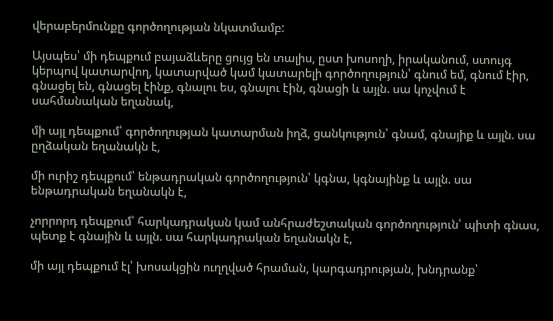վերաբերմունքը գործողության նկատմամբ:

Այսպես՝ մի դեպքում բայաձևերը ցույց են տալիս, ըստ խոսողի, իրականում, ստույգ կերպով կատարվող, կատարված կամ կատարելի գործողություն՝ գնում եմ, գնում էիր, գնացել են, գնացել էինք, գնալու ես, գնալու էին, գնացի և այլն. սա կոչվում է սահմանական եղանակ,

մի այլ դեպքում՝ գործողության կատարման իղձ, ցանկություն՝ գնամ, գնայիք և այլն. սա ըղձական եղանակն է,

մի ուրիշ դեպքում՝ ենթադրական գործողություն՝ կգնա, կգնայինք և այլն. սա ենթադրական եղանակն է,

չորրորդ դեպքում՝ հարկադրական կամ անհրաժեշտական գործողություն՝ պիտի գնաս, պետք է գնային և այլն. սա հարկադրական եղանակն է,

մի այլ դեպքում էլ՝ խոսակցին ուղղված հրաման, կարգադրության, խնդրանք՝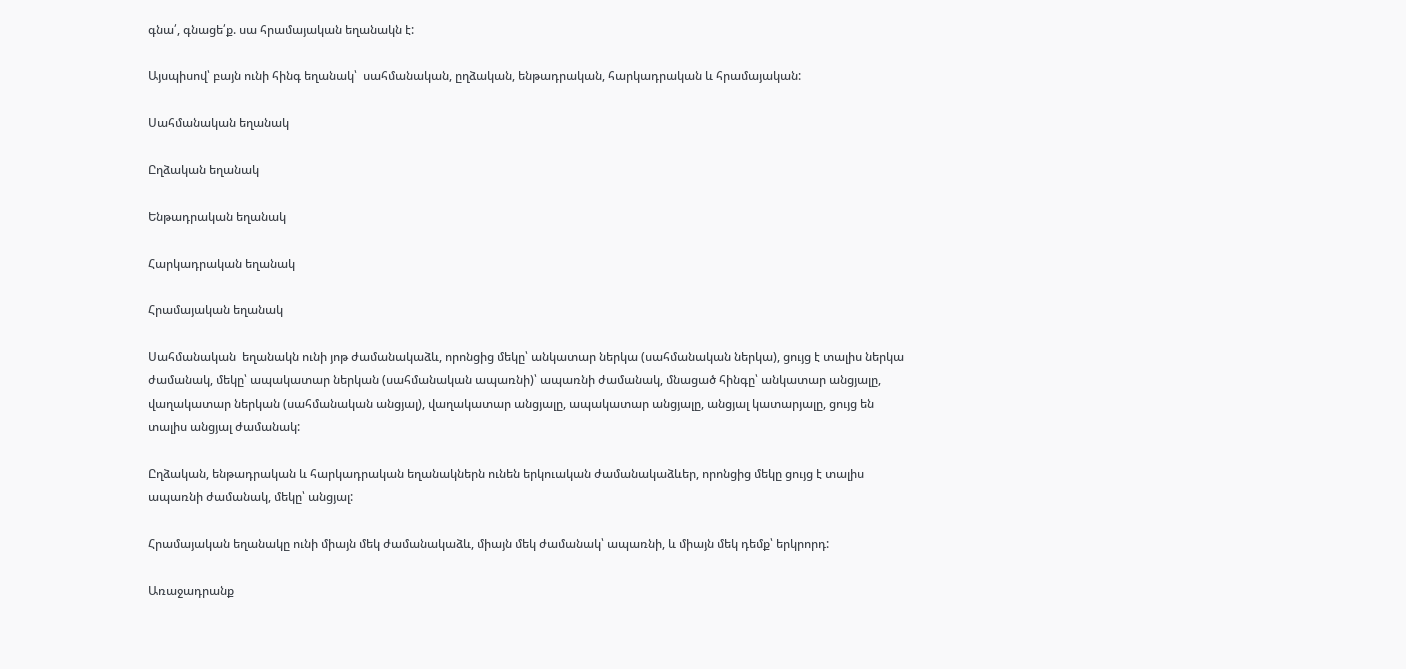գնա՛, գնացե՛ք. սա հրամայական եղանակն է:

Այսպիսով՝ բայն ունի հինգ եղանակ՝  սահմանական, ըղձական, ենթադրական, հարկադրական և հրամայական:

Սահմանական եղանակ

Ըղձական եղանակ

Ենթադրական եղանակ

Հարկադրական եղանակ

Հրամայական եղանակ

Սահմանական  եղանակն ունի յոթ ժամանակաձև, որոնցից մեկը՝ անկատար ներկա (սահմանական ներկա), ցույց է տալիս ներկա ժամանակ, մեկը՝ ապակատար ներկան (սահմանական ապառնի)՝ ապառնի ժամանակ, մնացած հինգը՝ անկատար անցյալը, վաղակատար ներկան (սահմանական անցյալ), վաղակատար անցյալը, ապակատար անցյալը, անցյալ կատարյալը, ցույց են տալիս անցյալ ժամանակ:

Ըղձական, ենթադրական և հարկադրական եղանակներն ունեն երկուական ժամանակաձևեր, որոնցից մեկը ցույց է տալիս ապառնի ժամանակ, մեկը՝ անցյալ:

Հրամայական եղանակը ունի միայն մեկ ժամանակաձև, միայն մեկ ժամանակ՝ ապառնի, և միայն մեկ դեմք՝ երկրորդ:

Առաջադրանք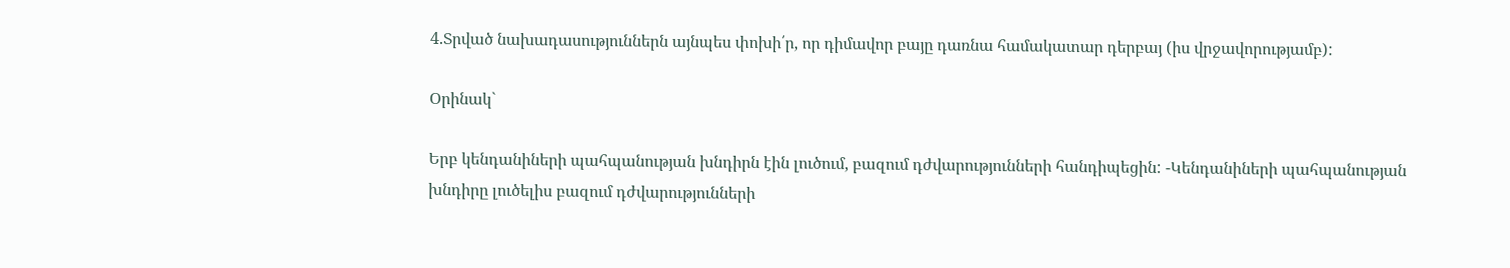4.Տրված նախադասություններն այնպես փոխի՛ր, որ դիմավոր բայը դառնա համակատար դերբայ (իս վրջավորությամբ):

Օրինակ`

Երբ կենդանիների պահպանության խնդիրն էին լուծում, բազում դժվարությունների հանդիպեցին: -Կենդանիների պահպանության խնդիրը լուծելիս բազում դժվարությունների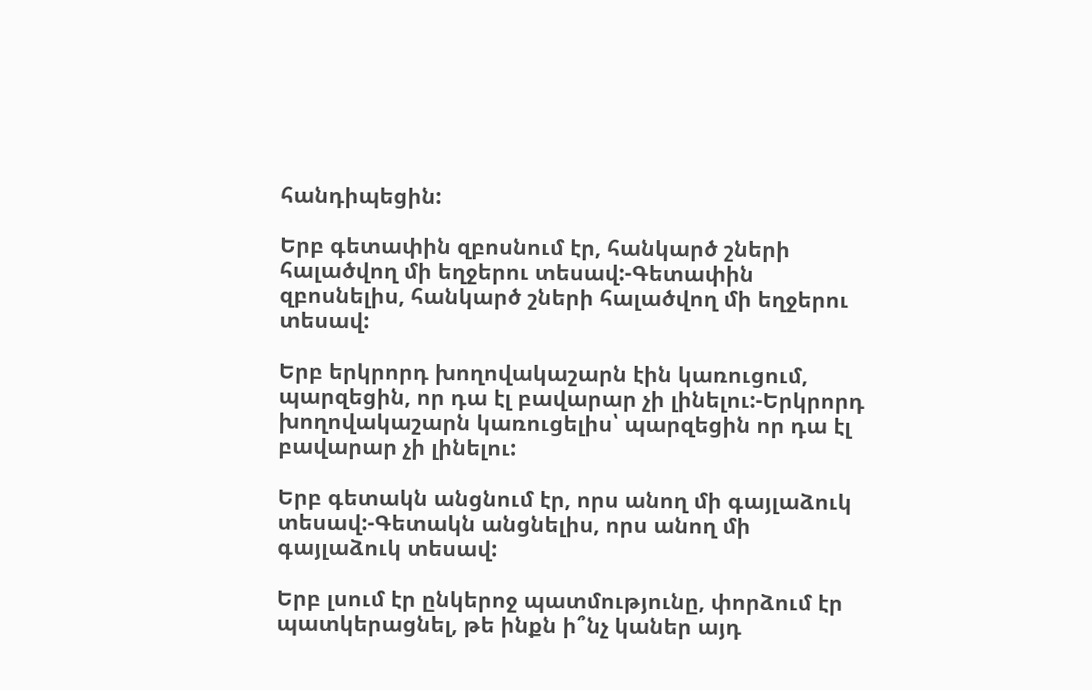հանդիպեցին:

Երբ գետափին զբոսնում էր, հանկարծ շների հալածվող մի եղջերու տեսավ:-Գետափին զբոսնելիս, հանկարծ շների հալածվող մի եղջերու տեսավ:

Երբ երկրորդ խողովակաշարն էին կառուցում, պարզեցին, որ դա էլ բավարար չի լինելու:-Երկրորդ խողովակաշարն կառուցելիս՝ պարզեցին որ դա էլ բավարար չի լինելու:

Երբ գետակն անցնում էր, որս անող մի գայլաձուկ տեսավ:-Գետակն անցնելիս, որս անող մի գայլաձուկ տեսավ:

Երբ լսում էր ընկերոջ պատմությունը, փորձում էր պատկերացնել, թե ինքն ի՞նչ կաներ այդ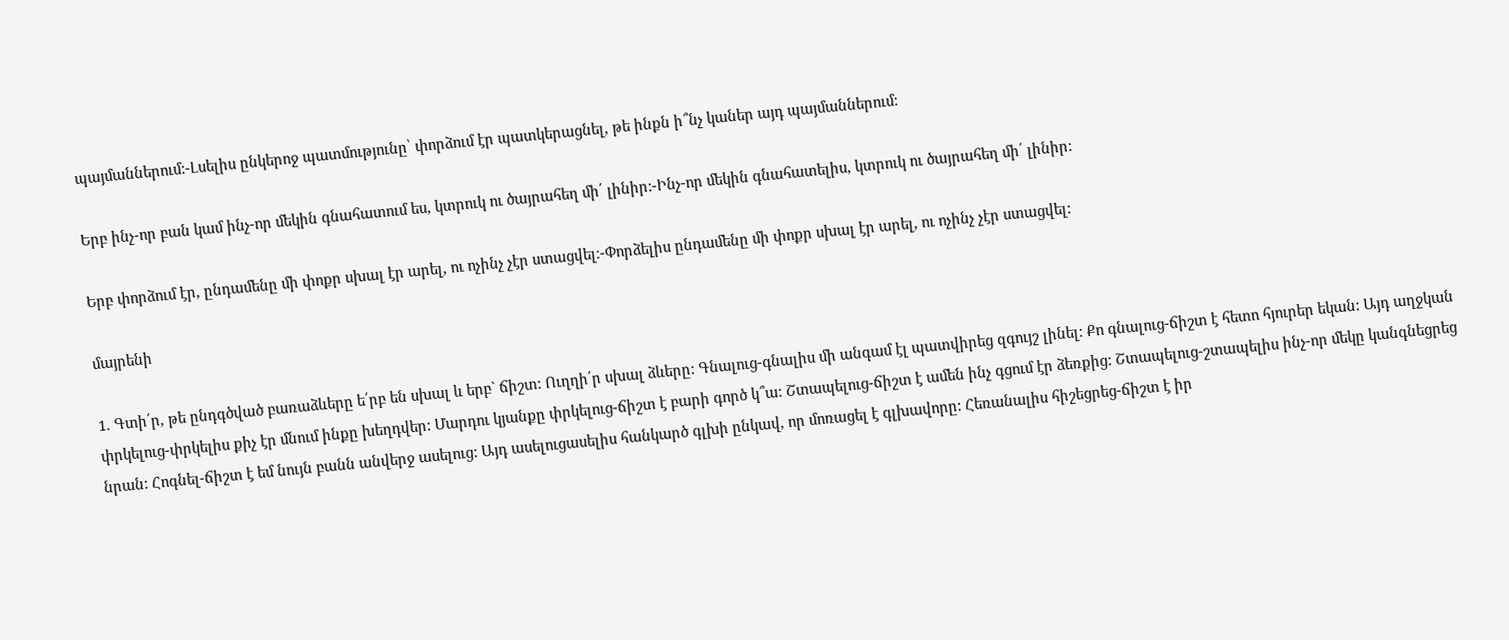պայմաններում:-Լսելիս ընկերոջ պատմությունը՝ փորձում էր պատկերացնել, թե ինքն ի՞նչ կաներ այդ պայմաններում:

Երբ ինչ-որ բան կամ ինչ-որ մեկին գնահատում ես, կտրուկ ու ծայրահեղ մի՛ լինիր:-Ինչ-որ մեկին գնահատելիս, կտրուկ ու ծայրահեղ մի՛ լինիր:

Երբ փորձում էր, ընդամենը մի փոքր սխալ էր արել, ու ոչինչ չէր ստացվել։-Փորձելիս ընդամենը մի փոքր սխալ էր արել, ու ոչինչ չէր ստացվել:

մայրենի

1. Գտի՛ր, թե ընդգծված բառաձևերը ե՛րբ են սխալ և երբ` ճիշտ: Ուղղի՛ր սխալ ձևերը: Գնալուց-գնալիս մի անգամ էլ պատվիրեց զգույշ լինել: Քո գնալուց-ճիշտ է հետո հյուրեր եկան: Այդ աղջկան փրկելուց-փրկելիս քիչ էր մնում ինքը խեղդվեր: Մարդու կյանքը փրկելուց-ճիշտ է բարի գործ կ՞ա: Շտապելուց-ճիշտ է ամեն ինչ գցում էր ձեռքից: Շտապելուց-շտապելիս ինչ-որ մեկը կանգնեցրեց նրան: Հոգնել-ճիշտ է եմ նույն բանն անվերջ ասելուց: Այդ ասելուցասելիս հանկարծ գլխի ընկավ, որ մոռացել է գլխավորը: Հեռանալիս հիշեցրեց-ճիշտ է իր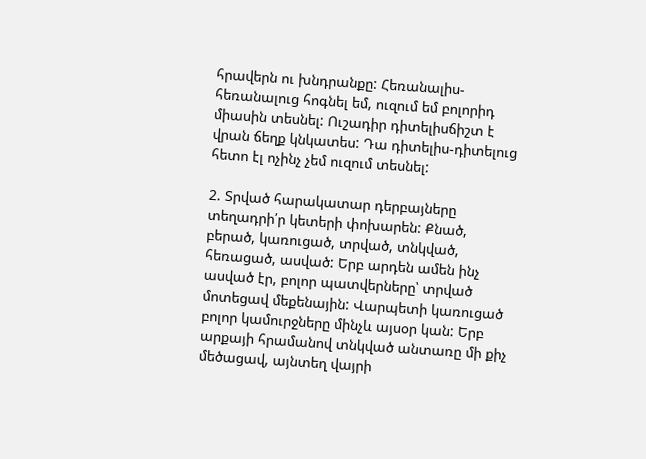հրավերն ու խնդրանքը: Հեռանալիս-հեռանալուց հոգնել եմ, ուզում եմ բոլորիդ միասին տեսնել: Ուշադիր դիտելիսճիշտ է վրան ճեղք կնկատես: Դա դիտելիս-դիտելուց հետո էլ ոչինչ չեմ ուզում տեսնել:

2. Տրված հարակատար դերբայները տեղադրի՛ր կետերի փոխարեն: Քնած, բերած, կառուցած, տրված, տնկված, հեռացած, ասված: Երբ արդեն ամեն ինչ ասված էր, բոլոր պատվերները՝ տրված մոտեցավ մեքենային: Վարպետի կառուցած բոլոր կամուրջները մինչև այսօր կան: Երբ արքայի հրամանով տնկված անտառը մի քիչ մեծացավ, այնտեղ վայրի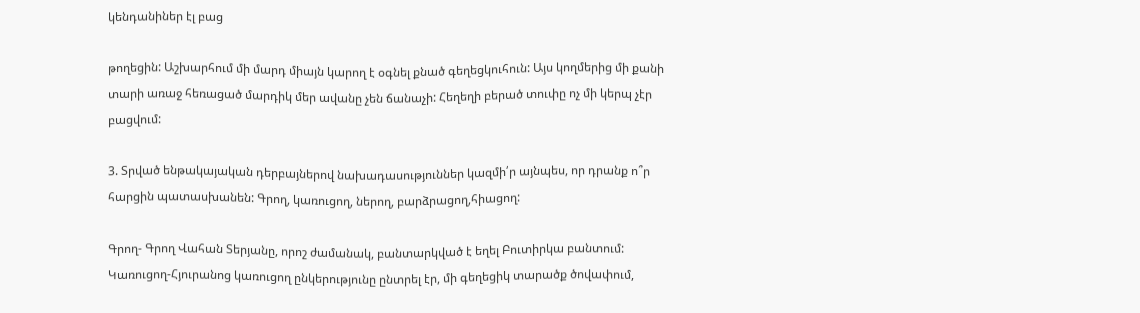կենդանիներ էլ բաց

թողեցին: Աշխարհում մի մարդ միայն կարող է օգնել քնած գեղեցկուհուն: Այս կողմերից մի քանի տարի առաջ հեռացած մարդիկ մեր ավանը չեն ճանաչի: Հեղեղի բերած տուփը ոչ մի կերպ չէր բացվում:

3. Տրված ենթակայական դերբայներով նախադասություններ կազմի՛ր այնպես, որ դրանք ո՞ր հարցին պատասխանեն: Գրող, կառուցող, ներող, բարձրացող,հիացող:

Գրող- Գրող Վահան Տերյանը, որոշ ժամանակ, բանտարկված է եղել Բուտիրկա բանտում: Կառուցող-Հյուրանոց կառուցող ընկերությունը ընտրել էր, մի գեղեցիկ տարածք ծովափում,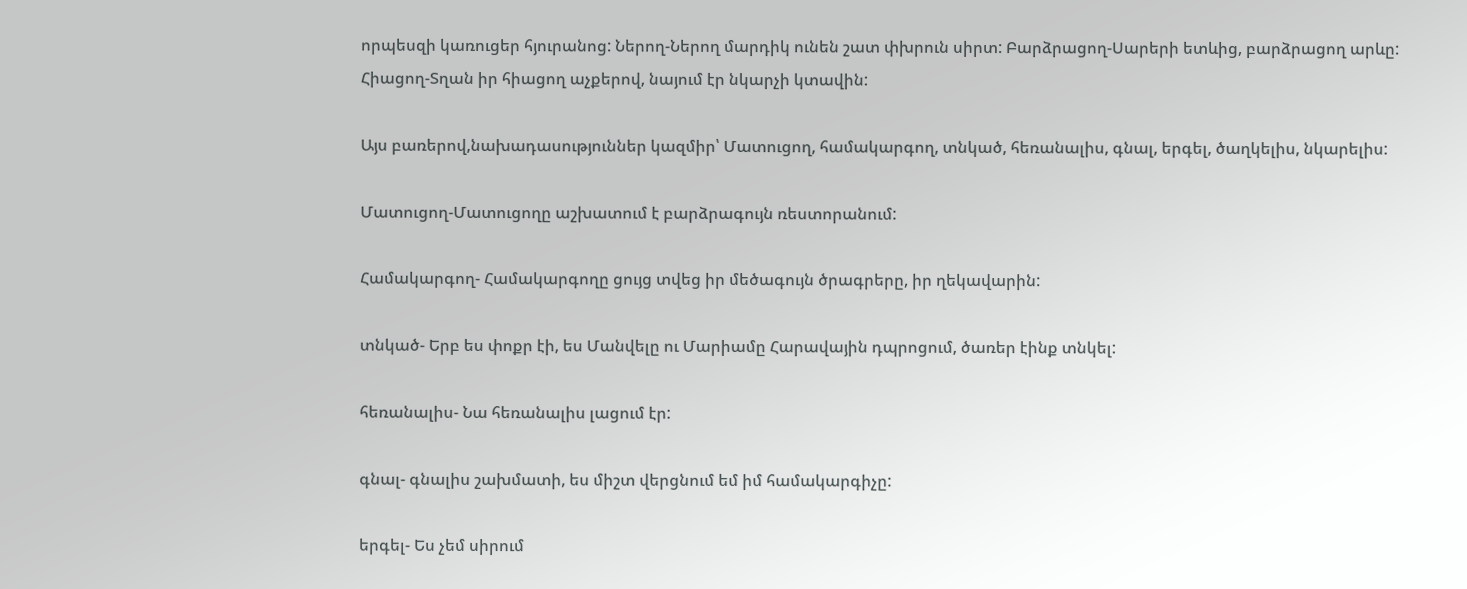որպեսզի կառուցեր հյուրանոց: Ներող-Ներող մարդիկ ունեն շատ փխրուն սիրտ: Բարձրացող-Սարերի ետևից, բարձրացող արևը: Հիացող-Տղան իր հիացող աչքերով, նայում էր նկարչի կտավին:

Այս բառերով,նախադասություններ կազմիր՝ Մատուցող, համակարգող, տնկած, հեռանալիս, գնալ, երգել, ծաղկելիս, նկարելիս:

Մատուցող-Մատուցողը աշխատում է բարձրագույն ռեստորանում:

Համակարգող- Համակարգողը ցույց տվեց իր մեծագույն ծրագրերը, իր ղեկավարին:

տնկած- Երբ ես փոքր էի, ես Մանվելը ու Մարիամը Հարավային դպրոցում, ծառեր էինք տնկել:

հեռանալիս- Նա հեռանալիս լացում էր:

գնալ- գնալիս շախմատի, ես միշտ վերցնում եմ իմ համակարգիչը:

երգել- Ես չեմ սիրում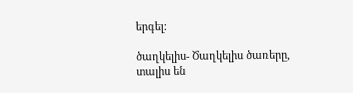երգել:

ծաղկելիս- Ծաղկելիս ծառերը, տալիս են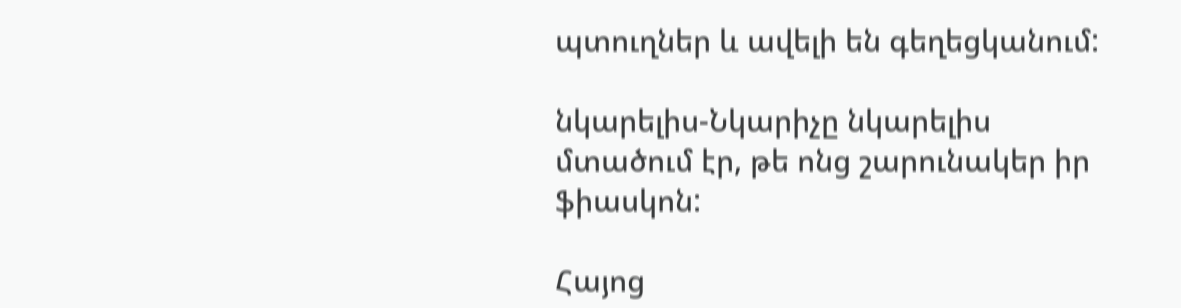պտուղներ և ավելի են գեղեցկանում:

նկարելիս-Նկարիչը նկարելիս մտածում էր, թե ոնց շարունակեր իր ֆիասկոն:

Հայոց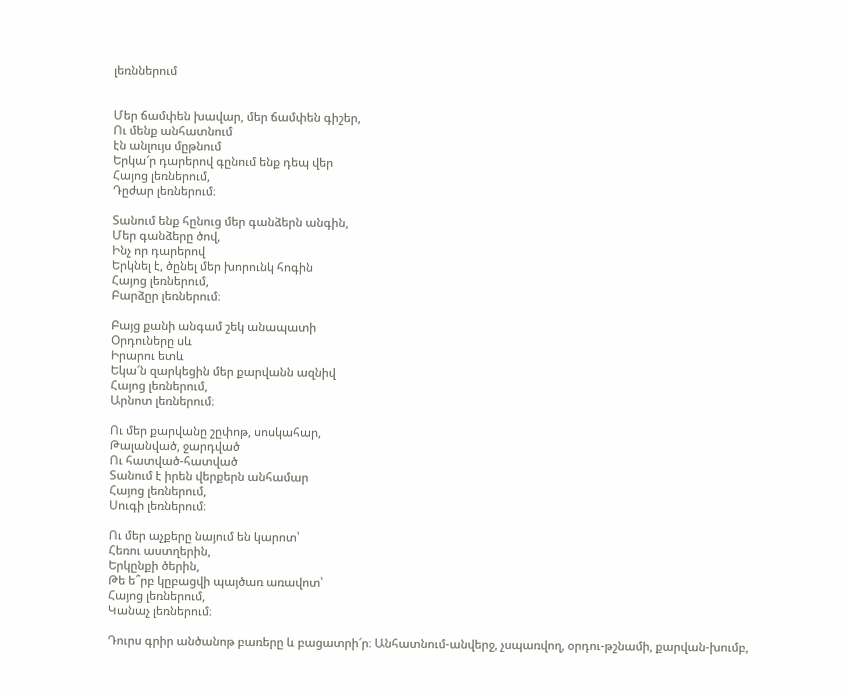լեռններում


Մեր ճամփեն խավար, մեր ճամփեն գիշեր,
Ու մենք անհատնում
էն անլույս մըթնում
Երկա՜ր դարերով գընում ենք դեպ վեր
Հայոց լեռներում,
Դըժար լեռներում։

Տանում ենք հընուց մեր գանձերն անգին,
Մեր գանձերը ծով,
Ինչ որ դարերով
Երկնել է, ծընել մեր խորունկ հոգին
Հայոց լեռներում,
Բարձըր լեռներում։

Բայց քանի անգամ շեկ անապատի
Օրդուները սև
Իրարու ետև
Եկա՜ն զարկեցին մեր քարվանն ազնիվ
Հայոց լեռներում,
Արնոտ լեռներում։

Ու մեր քարվանը շըփոթ, սոսկահար,
Թալանված, ջարդված
Ու հատված-հատված
Տանում է իրեն վերքերն անհամար
Հայոց լեռներում,
Սուգի լեռներում։

Ու մեր աչքերը նայում են կարոտ՝
Հեռու աստղերին,
Երկընքի ծերին,
Թե ե՞րբ կըբացվի պայծառ առավոտ՝
Հայոց լեռներում,
Կանաչ լեռներում։

Դուրս գրիր անծանոթ բառերը և բացատրի՜ր։ Անհատնում-անվերջ, չսպառվող, օրդու-թշնամի, քարվան-խումբ,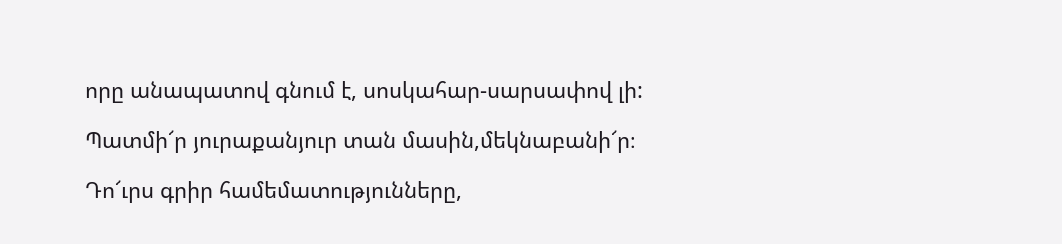որը անապատով գնում է, սոսկահար-սարսափով լի:

Պատմի՜ր յուրաքանյուր տան մասին,մեկնաբանի՜ր։

Դո՜ւրս գրիր համեմատությունները,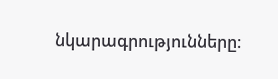նկարագրությունները։